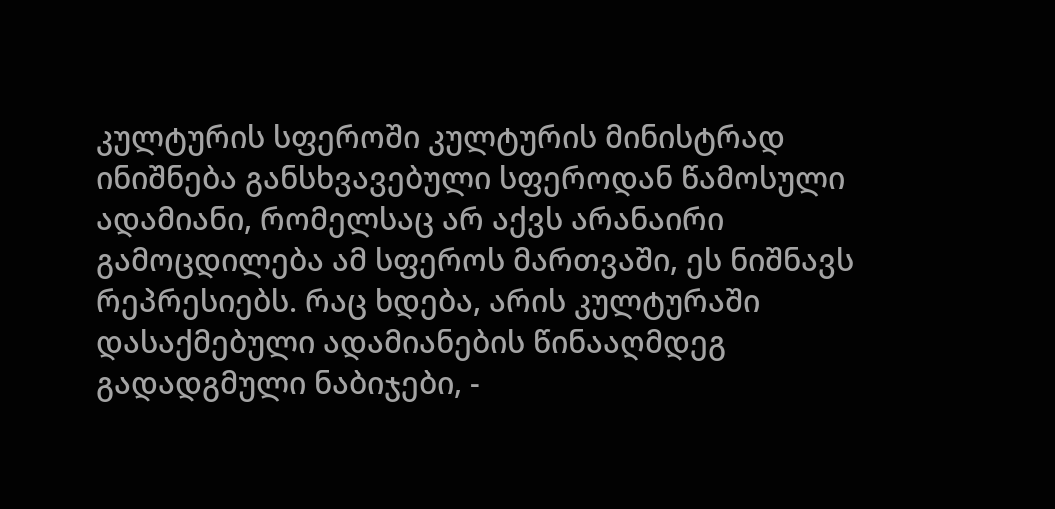კულტურის სფეროში კულტურის მინისტრად ინიშნება განსხვავებული სფეროდან წამოსული ადამიანი, რომელსაც არ აქვს არანაირი გამოცდილება ამ სფეროს მართვაში, ეს ნიშნავს რეპრესიებს. რაც ხდება, არის კულტურაში დასაქმებული ადამიანების წინააღმდეგ გადადგმული ნაბიჯები, -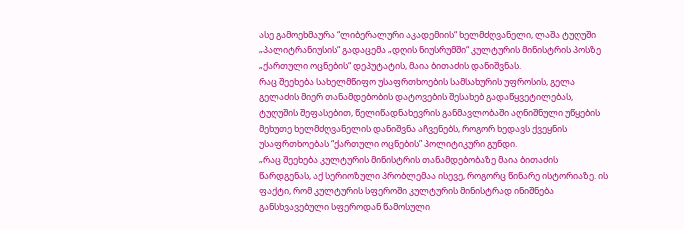ასე გამოეხმაურა “ლიბერალური აკადემიის“ ხელმძღვანელი, ლაშა ტუღუში „პალიტრანიუსის“ გადაცემა „დღის ნიუსრუმში“ კულტურის მინისტრის პოსზე „ქართული ოცნების“ დეპუტატის, მაია ბითაძის დანიშვნას.
რაც შეეხება სახელმწიფო უსაფრთხოების სამსახურის უფროსის, გელა გელაძის მიერ თანამდებობის დატოვების შესახებ გადაწყვეტილებას, ტუღუშის შეფასებით, წელიწადნახევრის განმავლობაში აღნიშნული უწყების მეხუთე ხელმძღვანელის დანიშვნა აჩვენებს, როგორ ხედავს ქვეყნის უსაფრთხოებას “ქართული ოცნების” პოლიტიკური გუნდი.
„რაც შეეხება კულტურის მინისტრის თანამდებობაზე მაია ბითაძის წარდგენას, აქ სერიოზული პრობლემაა ისევე, როგორც წინარე ისტორიაზე. ის ფაქტი, რომ კულტურის სფეროში კულტურის მინისტრად ინიშნება განსხვავებული სფეროდან წამოსული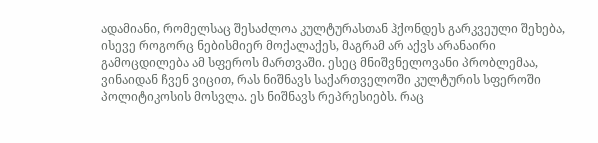ადამიანი, რომელსაც შესაძლოა კულტურასთან ჰქონდეს გარკვეული შეხება, ისევე როგორც ნებისმიერ მოქალაქეს, მაგრამ არ აქვს არანაირი გამოცდილება ამ სფეროს მართვაში. ესეც მნიშვნელოვანი პრობლემაა, ვინაიდან ჩვენ ვიცით, რას ნიშნავს საქართველოში კულტურის სფეროში პოლიტიკოსის მოსვლა. ეს ნიშნავს რეპრესიებს. რაც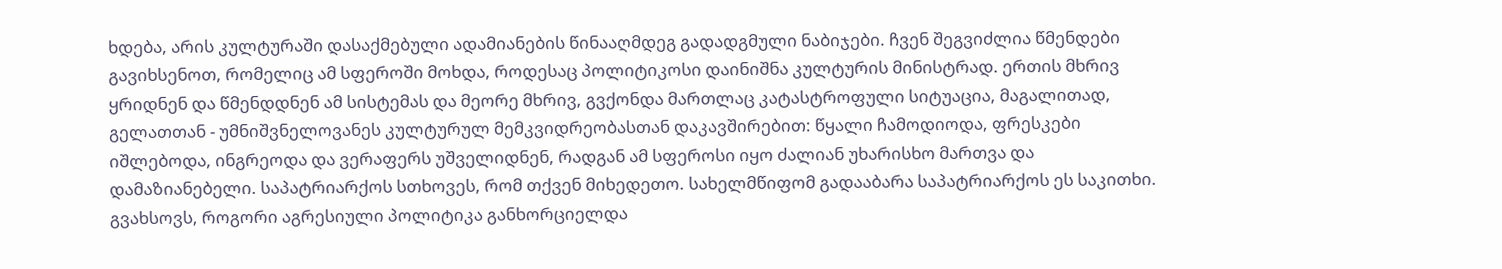ხდება, არის კულტურაში დასაქმებული ადამიანების წინააღმდეგ გადადგმული ნაბიჯები. ჩვენ შეგვიძლია წმენდები გავიხსენოთ, რომელიც ამ სფეროში მოხდა, როდესაც პოლიტიკოსი დაინიშნა კულტურის მინისტრად. ერთის მხრივ ყრიდნენ და წმენდდნენ ამ სისტემას და მეორე მხრივ, გვქონდა მართლაც კატასტროფული სიტუაცია, მაგალითად, გელათთან - უმნიშვნელოვანეს კულტურულ მემკვიდრეობასთან დაკავშირებით: წყალი ჩამოდიოდა, ფრესკები იშლებოდა, ინგრეოდა და ვერაფერს უშველიდნენ, რადგან ამ სფეროსი იყო ძალიან უხარისხო მართვა და დამაზიანებელი. საპატრიარქოს სთხოვეს, რომ თქვენ მიხედეთო. სახელმწიფომ გადააბარა საპატრიარქოს ეს საკითხი. გვახსოვს, როგორი აგრესიული პოლიტიკა განხორციელდა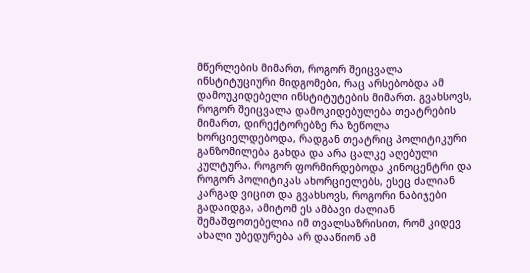მწერლების მიმართ, როგორ შეიცვალა ინსტიტუციური მიდგომები, რაც არსებობდა ამ დამოუკიდებელი ინსტიტუტების მიმართ. გვახსოვს, როგორ შეიცვალა დამოკიდებულება თეატრების მიმართ, დირექტორებზე რა ზეწოლა ხორციელდებოდა, რადგან თეატრიც პოლიტიკური განზომილება გახდა და არა ცალკე აღებული კულტურა. როგორ ფორმირდებოდა კინოცენტრი და როგორ პოლიტიკას ახორციელებს, ესეც ძალიან კარგად ვიცით და გვახსოვს, როგორი ნაბიჯები გადაიდგა, ამიტომ ეს ამბავი ძალიან შემაშფოთებელია იმ თვალსაზრისით, რომ კიდევ ახალი უბედურება არ დააწიონ ამ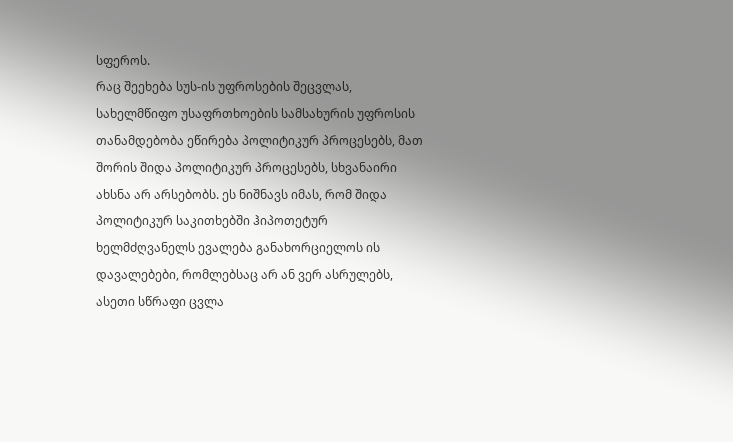სფეროს.
რაც შეეხება სუს-ის უფროსების შეცვლას, სახელმწიფო უსაფრთხოების სამსახურის უფროსის თანამდებობა ეწირება პოლიტიკურ პროცესებს, მათ შორის შიდა პოლიტიკურ პროცესებს, სხვანაირი ახსნა არ არსებობს. ეს ნიშნავს იმას, რომ შიდა პოლიტიკურ საკითხებში ჰიპოთეტურ ხელმძღვანელს ევალება განახორციელოს ის დავალებები, რომლებსაც არ ან ვერ ასრულებს, ასეთი სწრაფი ცვლა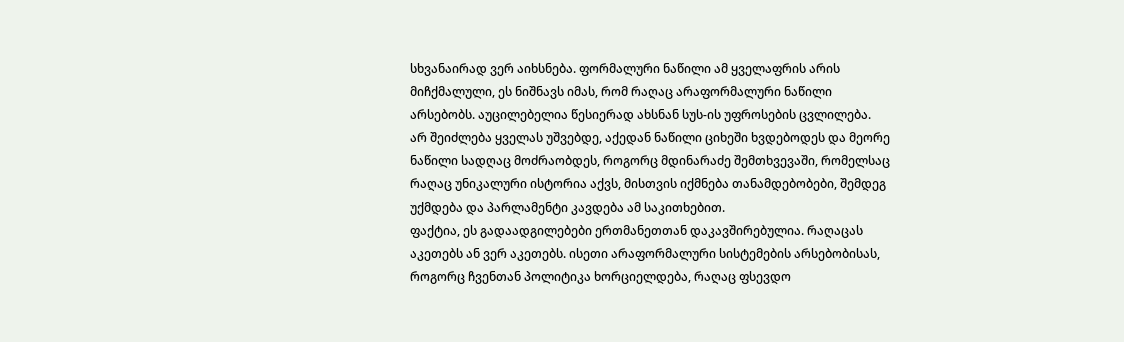სხვანაირად ვერ აიხსნება. ფორმალური ნაწილი ამ ყველაფრის არის მიჩქმალული, ეს ნიშნავს იმას, რომ რაღაც არაფორმალური ნაწილი არსებობს. აუცილებელია წესიერად ახსნან სუს-ის უფროსების ცვლილება. არ შეიძლება ყველას უშვებდე, აქედან ნაწილი ციხეში ხვდებოდეს და მეორე ნაწილი სადღაც მოძრაობდეს, როგორც მდინარაძე შემთხვევაში, რომელსაც რაღაც უნიკალური ისტორია აქვს, მისთვის იქმნება თანამდებობები, შემდეგ უქმდება და პარლამენტი კავდება ამ საკითხებით.
ფაქტია, ეს გადაადგილებები ერთმანეთთან დაკავშირებულია. რაღაცას აკეთებს ან ვერ აკეთებს. ისეთი არაფორმალური სისტემების არსებობისას, როგორც ჩვენთან პოლიტიკა ხორციელდება, რაღაც ფსევდო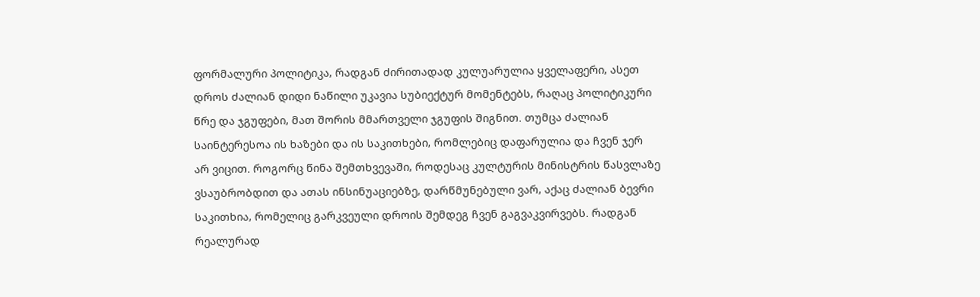ფორმალური პოლიტიკა, რადგან ძირითადად კულუარულია ყველაფერი, ასეთ დროს ძალიან დიდი ნაწილი უკავია სუბიექტურ მომენტებს, რაღაც პოლიტიკური წრე და ჯგუფები, მათ შორის მმართველი ჯგუფის შიგნით. თუმცა ძალიან საინტერესოა ის ხაზები და ის საკითხები, რომლებიც დაფარულია და ჩვენ ჯერ არ ვიცით. როგორც წინა შემთხვევაში, როდესაც კულტურის მინისტრის წასვლაზე ვსაუბრობდით და ათას ინსინუაციებზე, დარწმუნებული ვარ, აქაც ძალიან ბევრი საკითხია, რომელიც გარკვეული დროის შემდეგ ჩვენ გაგვაკვირვებს. რადგან რეალურად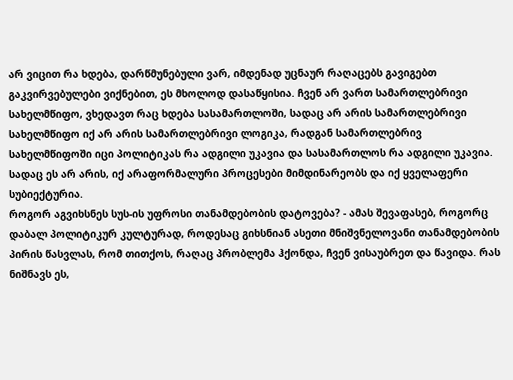არ ვიცით რა ხდება, დარწმუნებული ვარ, იმდენად უცნაურ რაღაცებს გავიგებთ გაკვირვებულები ვიქნებით, ეს მხოლოდ დასაწყისია. ჩვენ არ ვართ სამართლებრივი სახელმწიფო, ვხედავთ რაც ხდება სასამართლოში, სადაც არ არის სამართლებრივი სახელმწიფო იქ არ არის სამართლებრივი ლოგიკა, რადგან სამართლებრივ სახელმწიფოში იცი პოლიტიკას რა ადგილი უკავია და სასამართლოს რა ადგილი უკავია. სადაც ეს არ არის, იქ არაფორმალური პროცესები მიმდინარეობს და იქ ყველაფერი სუბიექტურია.
როგორ აგვიხსნეს სუს-ის უფროსი თანამდებობის დატოვება? - ამას შევაფასებ, როგორც დაბალ პოლიტიკურ კულტურად, როდესაც გიხსნიან ასეთი მნიშვნელოვანი თანამდებობის პირის წასვლას, რომ თითქოს, რაღაც პრობლემა ჰქონდა, ჩვენ ვისაუბრეთ და წავიდა. რას ნიშნავს ეს,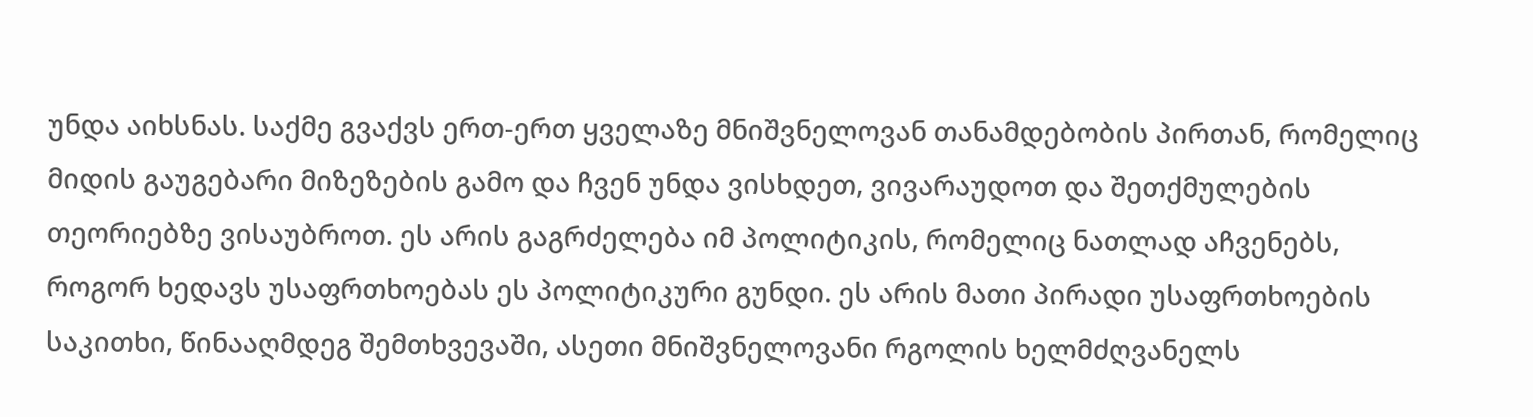უნდა აიხსნას. საქმე გვაქვს ერთ-ერთ ყველაზე მნიშვნელოვან თანამდებობის პირთან, რომელიც მიდის გაუგებარი მიზეზების გამო და ჩვენ უნდა ვისხდეთ, ვივარაუდოთ და შეთქმულების თეორიებზე ვისაუბროთ. ეს არის გაგრძელება იმ პოლიტიკის, რომელიც ნათლად აჩვენებს, როგორ ხედავს უსაფრთხოებას ეს პოლიტიკური გუნდი. ეს არის მათი პირადი უსაფრთხოების საკითხი, წინააღმდეგ შემთხვევაში, ასეთი მნიშვნელოვანი რგოლის ხელმძღვანელს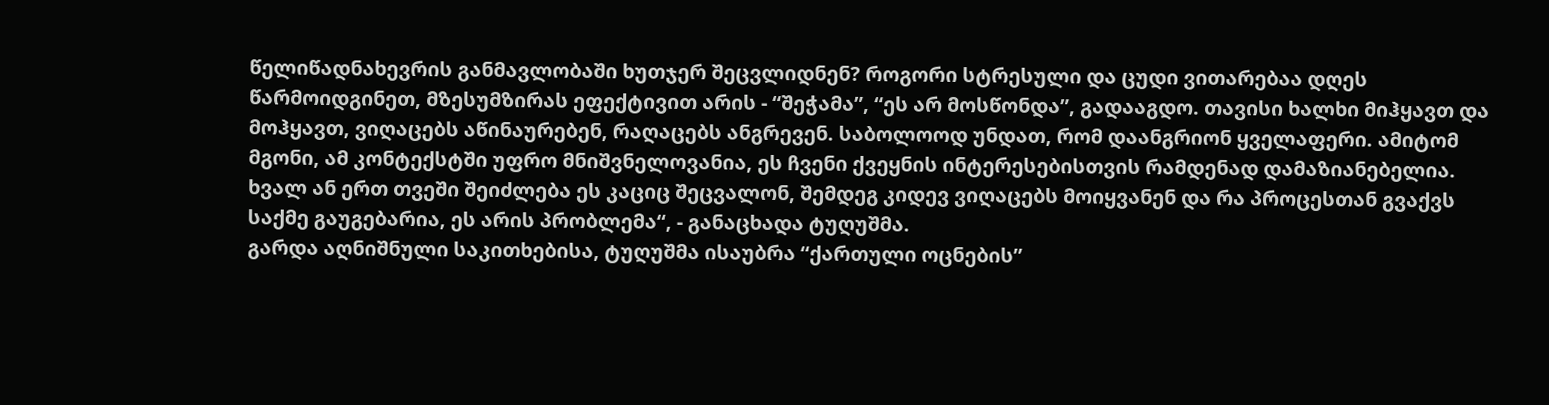წელიწადნახევრის განმავლობაში ხუთჯერ შეცვლიდნენ? როგორი სტრესული და ცუდი ვითარებაა დღეს წარმოიდგინეთ, მზესუმზირას ეფექტივით არის - “შეჭამა”, “ეს არ მოსწონდა”, გადააგდო. თავისი ხალხი მიჰყავთ და მოჰყავთ, ვიღაცებს აწინაურებენ, რაღაცებს ანგრევენ. საბოლოოდ უნდათ, რომ დაანგრიონ ყველაფერი. ამიტომ მგონი, ამ კონტექსტში უფრო მნიშვნელოვანია, ეს ჩვენი ქვეყნის ინტერესებისთვის რამდენად დამაზიანებელია. ხვალ ან ერთ თვეში შეიძლება ეს კაციც შეცვალონ, შემდეგ კიდევ ვიღაცებს მოიყვანენ და რა პროცესთან გვაქვს საქმე გაუგებარია, ეს არის პრობლემა“, - განაცხადა ტუღუშმა.
გარდა აღნიშნული საკითხებისა, ტუღუშმა ისაუბრა “ქართული ოცნების”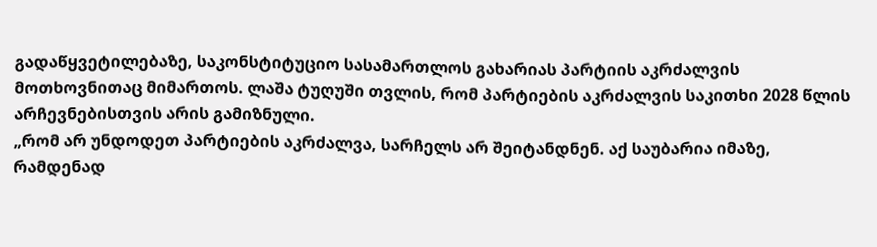გადაწყვეტილებაზე, საკონსტიტუციო სასამართლოს გახარიას პარტიის აკრძალვის მოთხოვნითაც მიმართოს. ლაშა ტუღუში თვლის, რომ პარტიების აკრძალვის საკითხი 2028 წლის არჩევნებისთვის არის გამიზნული.
„რომ არ უნდოდეთ პარტიების აკრძალვა, სარჩელს არ შეიტანდნენ. აქ საუბარია იმაზე, რამდენად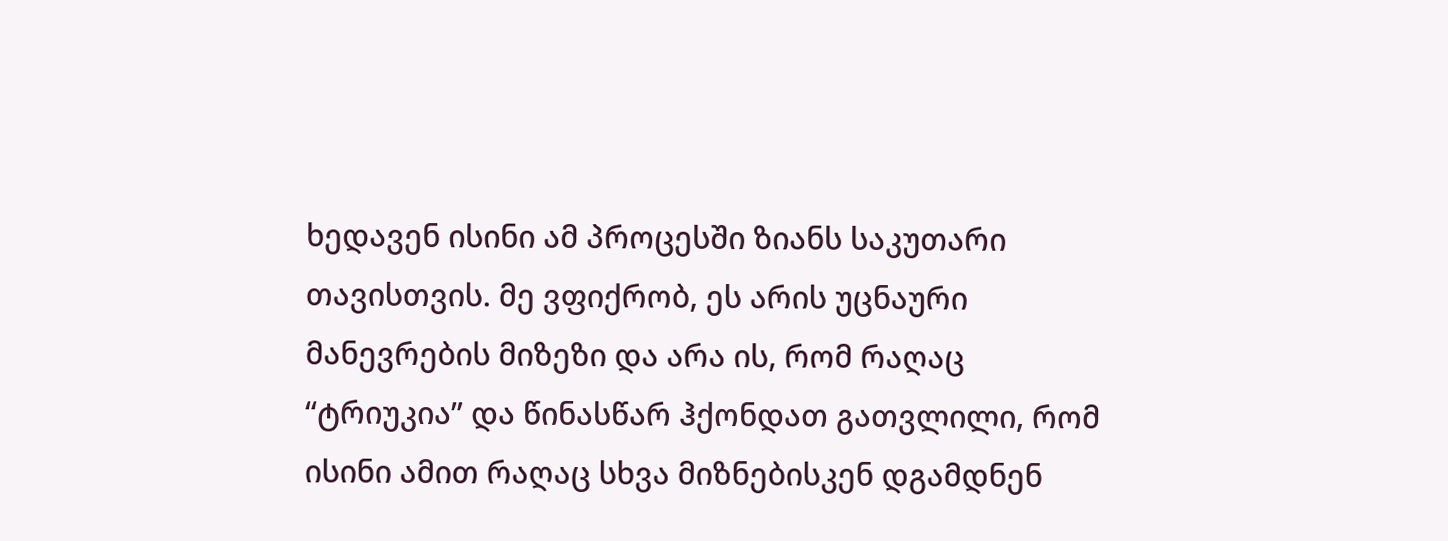ხედავენ ისინი ამ პროცესში ზიანს საკუთარი თავისთვის. მე ვფიქრობ, ეს არის უცნაური მანევრების მიზეზი და არა ის, რომ რაღაც “ტრიუკია” და წინასწარ ჰქონდათ გათვლილი, რომ ისინი ამით რაღაც სხვა მიზნებისკენ დგამდნენ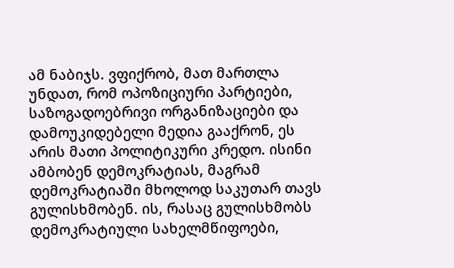ამ ნაბიჯს. ვფიქრობ, მათ მართლა უნდათ, რომ ოპოზიციური პარტიები, საზოგადოებრივი ორგანიზაციები და დამოუკიდებელი მედია გააქრონ, ეს არის მათი პოლიტიკური კრედო. ისინი ამბობენ დემოკრატიას, მაგრამ დემოკრატიაში მხოლოდ საკუთარ თავს გულისხმობენ. ის, რასაც გულისხმობს დემოკრატიული სახელმწიფოები,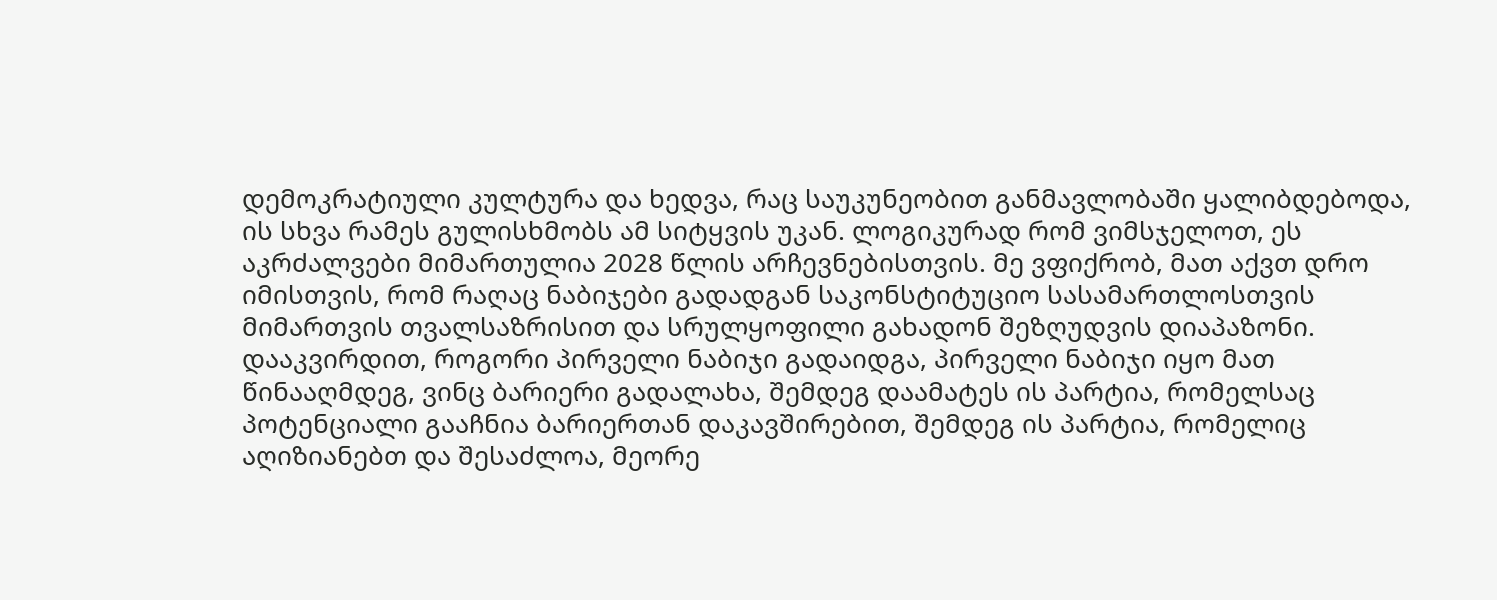დემოკრატიული კულტურა და ხედვა, რაც საუკუნეობით განმავლობაში ყალიბდებოდა, ის სხვა რამეს გულისხმობს ამ სიტყვის უკან. ლოგიკურად რომ ვიმსჯელოთ, ეს აკრძალვები მიმართულია 2028 წლის არჩევნებისთვის. მე ვფიქრობ, მათ აქვთ დრო იმისთვის, რომ რაღაც ნაბიჯები გადადგან საკონსტიტუციო სასამართლოსთვის მიმართვის თვალსაზრისით და სრულყოფილი გახადონ შეზღუდვის დიაპაზონი. დააკვირდით, როგორი პირველი ნაბიჯი გადაიდგა, პირველი ნაბიჯი იყო მათ წინააღმდეგ, ვინც ბარიერი გადალახა, შემდეგ დაამატეს ის პარტია, რომელსაც პოტენციალი გააჩნია ბარიერთან დაკავშირებით, შემდეგ ის პარტია, რომელიც აღიზიანებთ და შესაძლოა, მეორე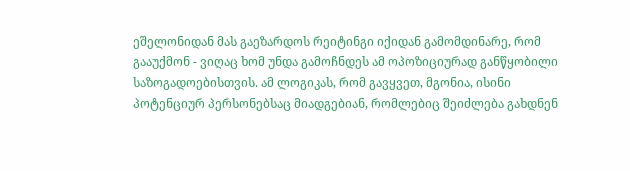ეშელონიდან მას გაეზარდოს რეიტინგი იქიდან გამომდინარე, რომ გააუქმონ - ვიღაც ხომ უნდა გამოჩნდეს ამ ოპოზიციურად განწყობილი საზოგადოებისთვის. ამ ლოგიკას, რომ გავყვეთ, მგონია, ისინი პოტენციურ პერსონებსაც მიადგებიან, რომლებიც შეიძლება გახდნენ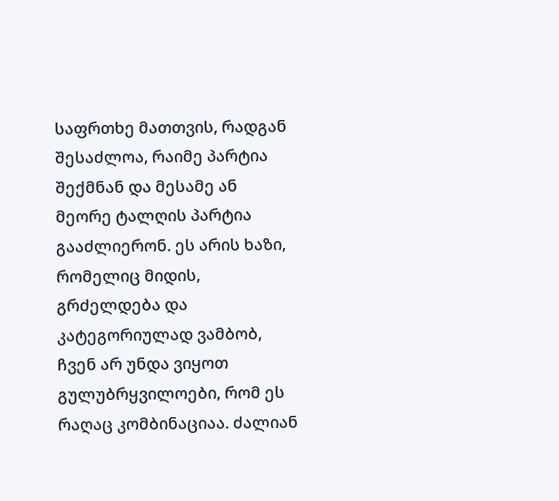საფრთხე მათთვის, რადგან შესაძლოა, რაიმე პარტია შექმნან და მესამე ან მეორე ტალღის პარტია გააძლიერონ. ეს არის ხაზი, რომელიც მიდის, გრძელდება და კატეგორიულად ვამბობ, ჩვენ არ უნდა ვიყოთ გულუბრყვილოები, რომ ეს რაღაც კომბინაციაა. ძალიან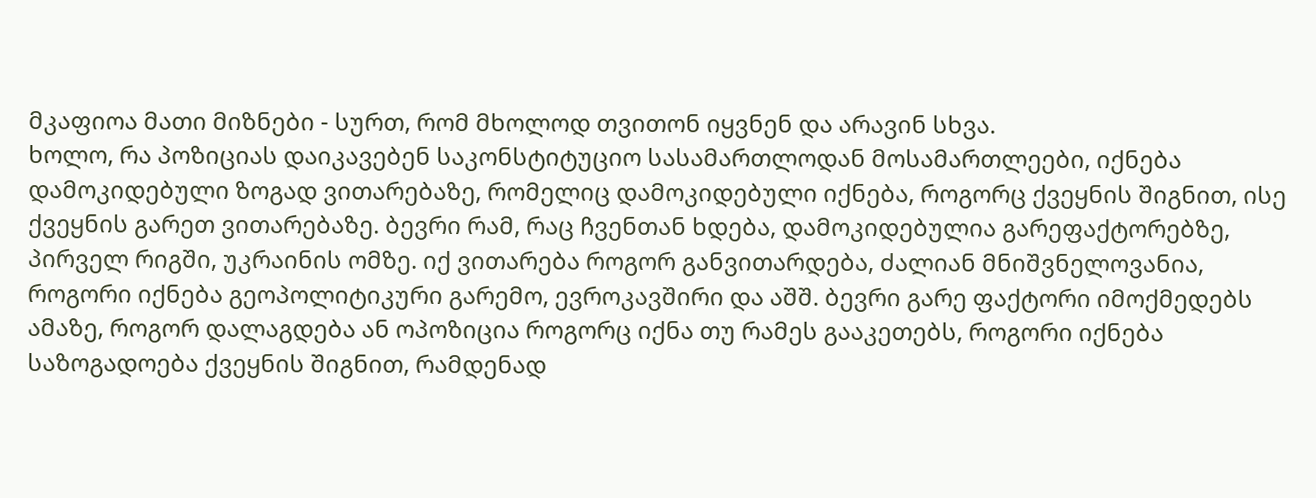მკაფიოა მათი მიზნები - სურთ, რომ მხოლოდ თვითონ იყვნენ და არავინ სხვა.
ხოლო, რა პოზიციას დაიკავებენ საკონსტიტუციო სასამართლოდან მოსამართლეები, იქნება დამოკიდებული ზოგად ვითარებაზე, რომელიც დამოკიდებული იქნება, როგორც ქვეყნის შიგნით, ისე ქვეყნის გარეთ ვითარებაზე. ბევრი რამ, რაც ჩვენთან ხდება, დამოკიდებულია გარეფაქტორებზე, პირველ რიგში, უკრაინის ომზე. იქ ვითარება როგორ განვითარდება, ძალიან მნიშვნელოვანია, როგორი იქნება გეოპოლიტიკური გარემო, ევროკავშირი და აშშ. ბევრი გარე ფაქტორი იმოქმედებს ამაზე, როგორ დალაგდება ან ოპოზიცია როგორც იქნა თუ რამეს გააკეთებს, როგორი იქნება საზოგადოება ქვეყნის შიგნით, რამდენად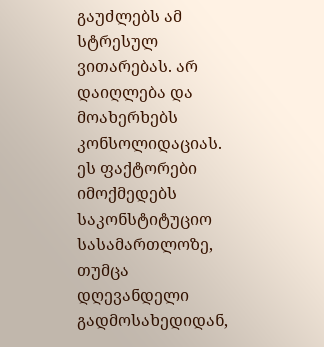გაუძლებს ამ სტრესულ ვითარებას. არ დაიღლება და მოახერხებს კონსოლიდაციას. ეს ფაქტორები იმოქმედებს საკონსტიტუციო სასამართლოზე, თუმცა დღევანდელი გადმოსახედიდან,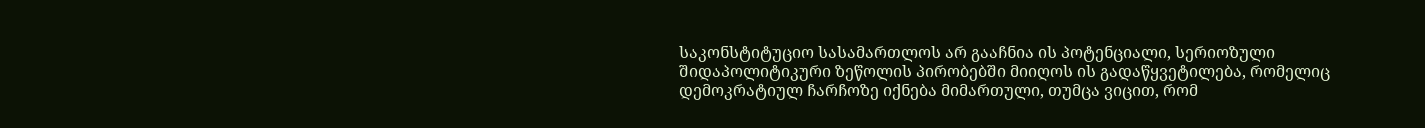საკონსტიტუციო სასამართლოს არ გააჩნია ის პოტენციალი, სერიოზული შიდაპოლიტიკური ზეწოლის პირობებში მიიღოს ის გადაწყვეტილება, რომელიც დემოკრატიულ ჩარჩოზე იქნება მიმართული, თუმცა ვიცით, რომ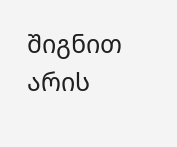შიგნით არის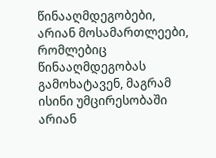წინააღმდეგობები, არიან მოსამართლეები, რომლებიც წინააღმდეგობას გამოხატავენ, მაგრამ ისინი უმცირესობაში არიან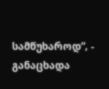სამწუხაროდ“, - განაცხადა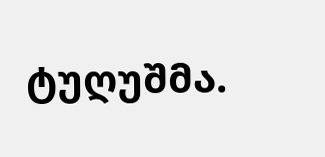ტუღუშმა.